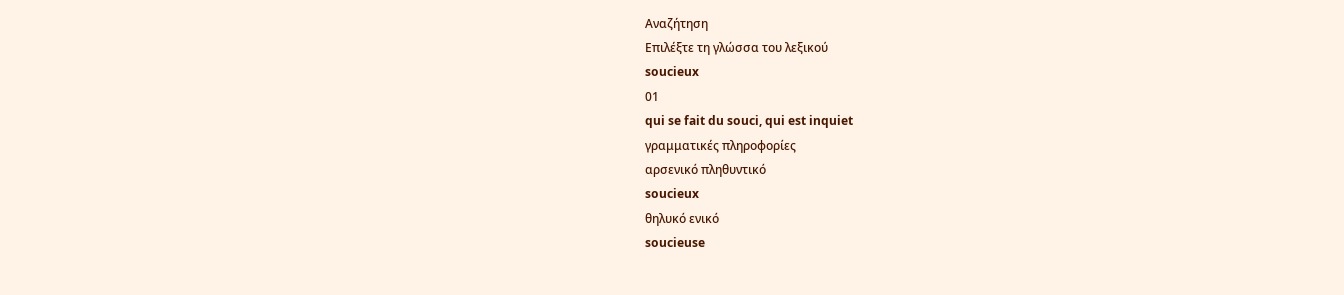Αναζήτηση
Επιλέξτε τη γλώσσα του λεξικού
soucieux
01
qui se fait du souci, qui est inquiet
γραμματικές πληροφορίες
αρσενικό πληθυντικό
soucieux
θηλυκό ενικό
soucieuse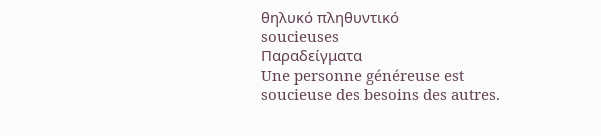θηλυκό πληθυντικό
soucieuses
Παραδείγματα
Une personne généreuse est soucieuse des besoins des autres.